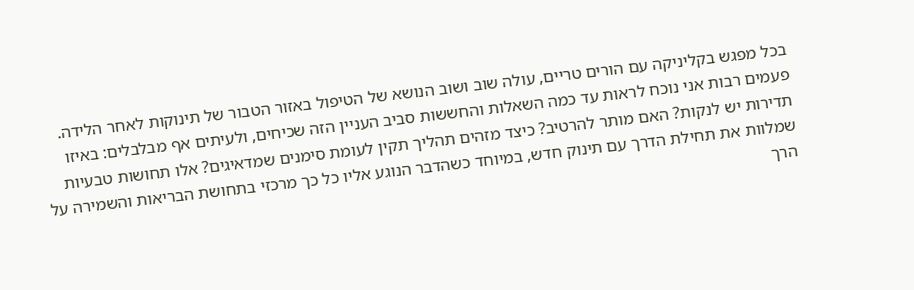בכל מפגש בקליניקה עם הורים טריים, עולה שוב ושוב הנושא של הטיפול באזור הטבור של תינוקות לאחר הלידה. פעמים רבות אני נוכח לראות עד כמה השאלות והחששות סביב העניין הזה שכיחים, ולעיתים אף מבלבלים: באיזו תדירות יש לנקות? האם מותר להרטיב? כיצד מזהים תהליך תקין לעומת סימנים שמדאיגים? אלו תחושות טבעיות שמלוות את תחילת הדרך עם תינוק חדש, במיוחד כשהדבר הנוגע אליו כל כך מרכזי בתחושת הבריאות והשמירה על הרך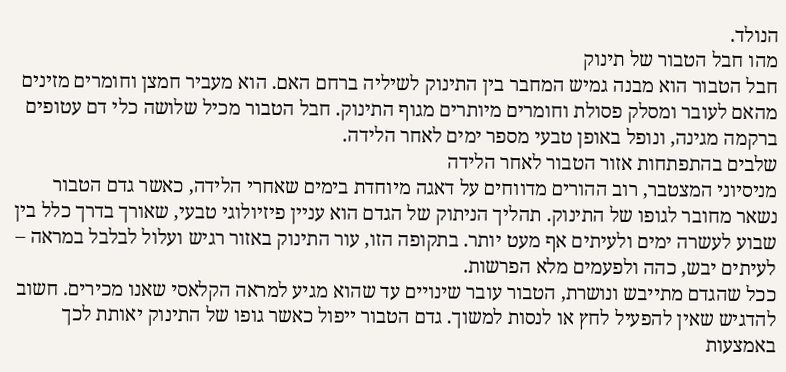הנולד.
מהו חבל הטבור של תינוק
חבל הטבור הוא מבנה גמיש המחבר בין התינוק לשיליה ברחם האם. הוא מעביר חמצן וחומרים מזינים מהאם לעובר ומסלק פסולת וחומרים מיותרים מגוף התינוק. חבל הטבור מכיל שלושה כלי דם עטופים ברקמה מגינה, ונופל באופן טבעי מספר ימים לאחר הלידה.
שלבים בהתפתחות אזור הטבור לאחר הלידה
מניסיוני המצטבר, רוב ההורים מדווחים על דאגה מיוחדת בימים שאחרי הלידה, כאשר גדם הטבור נשאר מחובר לגופו של התינוק. תהליך הניתוק של הגדם הוא עניין פיזיולוגי טבעי, שאורך בדרך כלל בין שבוע לעשרה ימים ולעיתים אף מעט יותר. בתקופה הזו, עור התינוק באזור רגיש ועלול לבלבל במראה – לעיתים יבש, כהה ולפעמים מלא הפרשות.
ככל שהגדם מתייבש ונושרת, הטבור עובר שינויים עד שהוא מגיע למראה הקלאסי שאנו מכירים. חשוב להדגיש שאין להפעיל לחץ או לנסות למשוך. גדם הטבור ייפול כאשר גופו של התינוק יאותת לכך באמצעות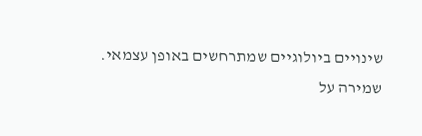שינויים ביולוגיים שמתרחשים באופן עצמאי.
שמירה על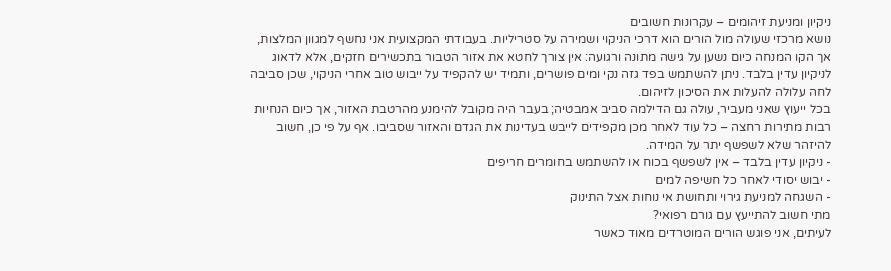ניקיון ומניעת זיהומים – עקרונות חשובים
נושא מרכזי שעולה מול הורים הוא דרכי הניקוי ושמירה על סטריליות. בעבודתי המקצועית אני נחשף למגוון המלצות, אך הקו המנחה כיום נשען על גישה מתונה ורגועה: אין צורך לחטא את אזור הטבור בתכשירים חזקים, אלא לדאוג לניקיון עדין בלבד. ניתן להשתמש בפד גזה נקי ומים פושרים, ותמיד יש להקפיד על ייבוש טוב אחרי הניקוי, שכן סביבה לחה עלולה להעלות את הסיכון לזיהום.
בכל ייעוץ שאני מעביר, עולה גם הדילמה סביב אמבטיה; בעבר היה מקובל להימנע מהרטבת האזור, אך כיום הנחיות רבות מתירות רחצה – כל עוד לאחר מכן מקפידים לייבש בעדינות את הגדם והאזור שסביבו. אף על פי כן, חשוב להיזהר שלא לשפשף יתר על המידה.
- ניקיון עדין בלבד – אין לשפשף בכוח או להשתמש בחומרים חריפים
- יבוש יסודי לאחר כל חשיפה למים
- השגחה למניעת גירוי ותחושת אי נוחות אצל התינוק
מתי חשוב להתייעץ עם גורם רפואי?
לעיתים, אני פוגש הורים המוטרדים מאוד כאשר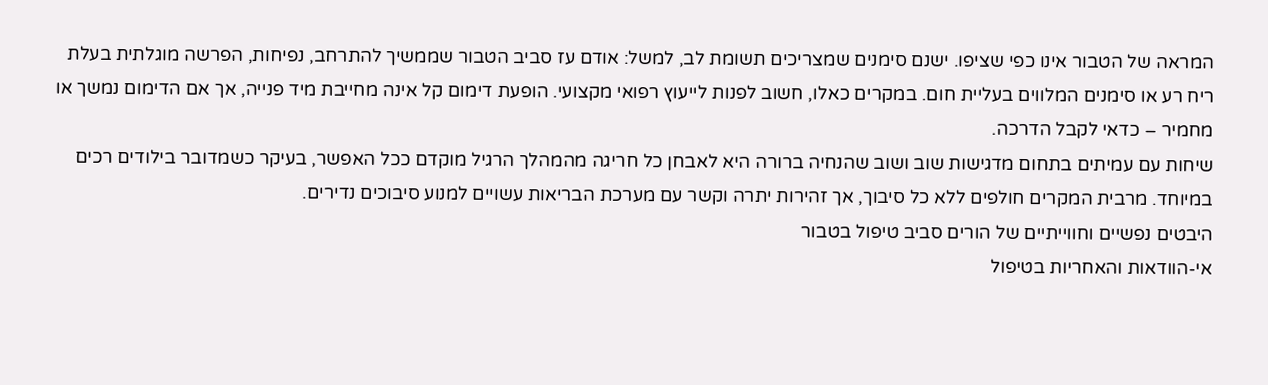המראה של הטבור אינו כפי שציפו. ישנם סימנים שמצריכים תשומת לב, למשל: אודם עז סביב הטבור שממשיך להתרחב, נפיחות, הפרשה מוגלתית בעלת ריח רע או סימנים המלווים בעליית חום. במקרים כאלו, חשוב לפנות לייעוץ רפואי מקצועי. הופעת דימום קל אינה מחייבת מיד פנייה, אך אם הדימום נמשך או מחמיר – כדאי לקבל הדרכה.
שיחות עם עמיתים בתחום מדגישות שוב ושוב שהנחיה ברורה היא לאבחן כל חריגה מהמהלך הרגיל מוקדם ככל האפשר, בעיקר כשמדובר בילודים רכים במיוחד. מרבית המקרים חולפים ללא כל סיבוך, אך זהירות יתרה וקשר עם מערכת הבריאות עשויים למנוע סיבוכים נדירים.
היבטים נפשיים וחווייתיים של הורים סביב טיפול בטבור
אי-הוודאות והאחריות בטיפול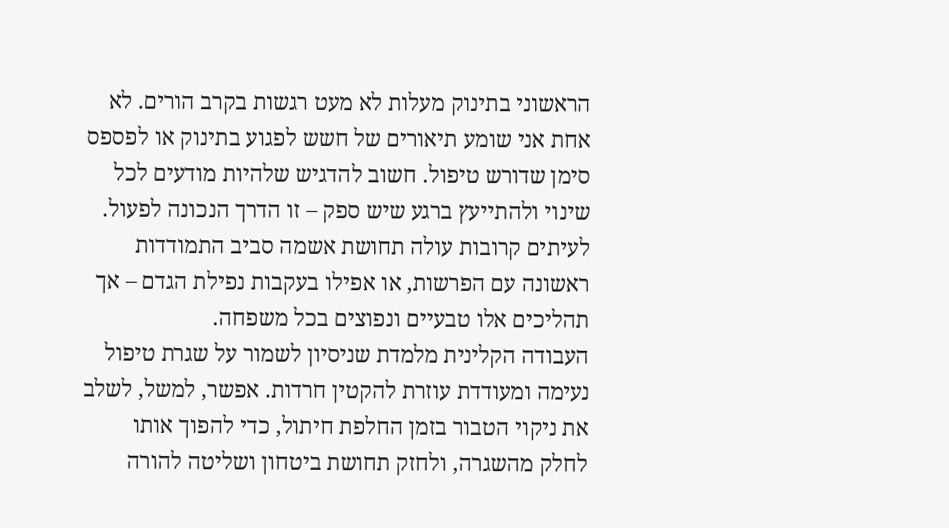הראשוני בתינוק מעלות לא מעט רגשות בקרב הורים. לא אחת אני שומע תיאורים של חשש לפגוע בתינוק או לפספס סימן שדורש טיפול. חשוב להדגיש שלהיות מודעים לכל שינוי ולהתייעץ ברגע שיש ספק – זו הדרך הנכונה לפעול. לעיתים קרובות עולה תחושת אשמה סביב התמודדות ראשונה עם הפרשות, או אפילו בעקבות נפילת הגדם – אך תהליכים אלו טבעיים ונפוצים בכל משפחה.
העבודה הקלינית מלמדת שניסיון לשמור על שגרת טיפול נעימה ומעודדת עוזרת להקטין חרדות. אפשר, למשל, לשלב את ניקוי הטבור בזמן החלפת חיתול, כדי להפוך אותו לחלק מהשגרה, ולחזק תחושת ביטחון ושליטה להורה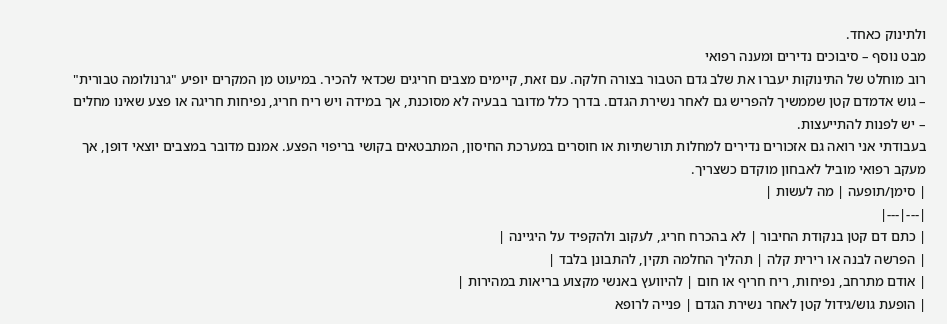ולתינוק כאחד.
מבט נוסף – סיבוכים נדירים ומענה רפואי
רוב מוחלט של התינוקות יעברו את שלב גדם הטבור בצורה חלקה. עם זאת, קיימים מצבים חריגים שכדאי להכיר. במיעוט מן המקרים יופיע "גרנולומה טבורית" – גוש אדמדם קטן שממשיך להפריש גם לאחר נשירת הגדם. בדרך כלל מדובר בבעיה לא מסוכנת, אך במידה ויש ריח חריג, נפיחות חריגה או פצע שאינו מחלים – יש לפנות להתייעצות.
בעבודתי אני רואה גם אזכורים נדירים למחלות תורשתיות או חוסרים במערכת החיסון, המתבטאים בקושי בריפוי הפצע. אמנם מדובר במצבים יוצאי דופן, אך מעקב רפואי מוביל לאבחון מוקדם כשצריך.
| סימן/תופעה | מה לעשות |
|---|---|
| כתם דם קטן בנקודת החיבור | לא בהכרח חריג, לעקוב ולהקפיד על היגיינה |
| הפרשה לבנה או רירית קלה | תהליך החלמה תקין, להתבונן בלבד |
| אודם מתרחב, נפיחות, ריח חריף או חום | להיוועץ באנשי מקצוע בריאות במהירות |
| הופעת גוש/גידול קטן לאחר נשירת הגדם | פנייה לרופא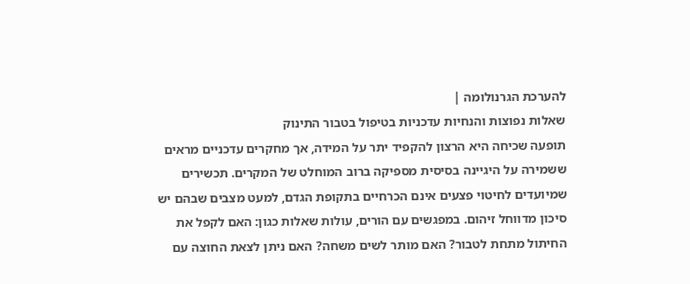להערכת הגרנולומה |
שאלות נפוצות והנחיות עדכניות בטיפול בטבור התינוק
תופעה שכיחה היא הרצון להקפיד יתר על המידה, אך מחקרים עדכניים מראים ששמירה על היגיינה בסיסית מספיקה ברוב המוחלט של המקרים. תכשירים שמיועדים לחיטוי פצעים אינם הכרחיים בתקופת הגדם, למעט מצבים שבהם יש סיכון מדווחל זיהום. במפגשים עם הורים, עולות שאלות כגון: האם לקפל את החיתול מתחת לטבור? האם מותר לשים משחה? האם ניתן לצאת החוצה עם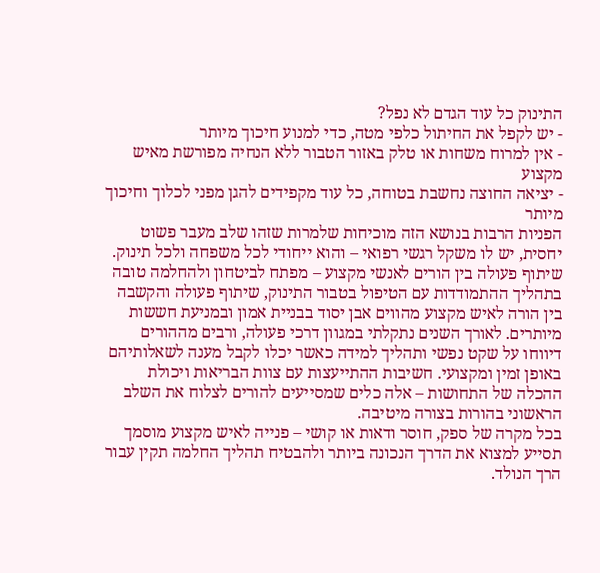התינוק כל עוד הגדם לא נפל?
- יש לקפל את החיתול כלפי מטה, כדי למנוע חיכוך מיותר
- אין למרוח משחות או טלק באזור הטבור ללא הנחיה מפורשת מאיש מקצוע
- יציאה החוצה נחשבת בטוחה, כל עוד מקפידים להגן מפני לכלוך וחיכוך מיותר
הפניות הרבות בנושא הזה מוכיחות שלמרות שזהו שלב מעבר פשוט יחסית, יש לו משקל רגשי רפואי – והוא ייחודי לכל משפחה ולכל תינוק.
שיתוף פעולה בין הורים לאנשי מקצוע – מפתח לביטחון ולהחלמה טובה
בתהליך ההתמודדות עם הטיפול בטבור התינוק, שיתוף פעולה והקשבה בין הורה לאיש מקצוע מהווים אבן יסוד בבניית אמון ובמניעת חששות מיותרים. לאורך השנים נתקלתי במגוון דרכי פעולה, ורבים מההורים דיווחו על שקט נפשי ותהליך למידה כאשר יכלו לקבל מענה לשאלותיהם באופן זמין ומקצועי. חשיבות ההתייעצות עם צוות הבריאות ויכולת ההכלה של התחושות – אלה כלים שמסייעים להורים לצלוח את השלב הראשוני בהורות בצורה מיטיבה.
בכל מקרה של ספק, חוסר ודאות או קושי – פנייה לאיש מקצוע מוסמך תסייע למצוא את הדרך הנכונה ביותר ולהבטיח תהליך החלמה תקין עבור הרך הנולד.